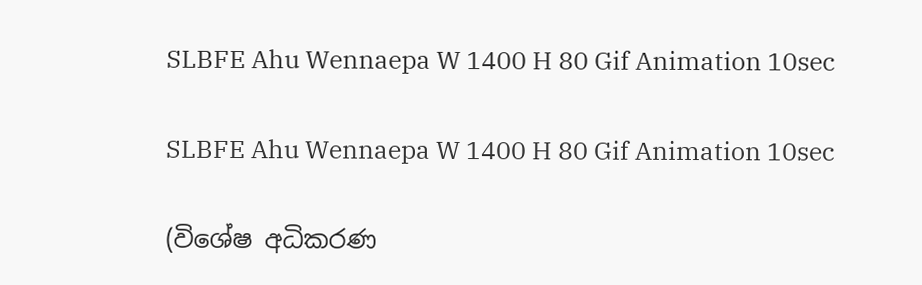SLBFE Ahu Wennaepa W 1400 H 80 Gif Animation 10sec

SLBFE Ahu Wennaepa W 1400 H 80 Gif Animation 10sec

(විශේෂ අධිකරණ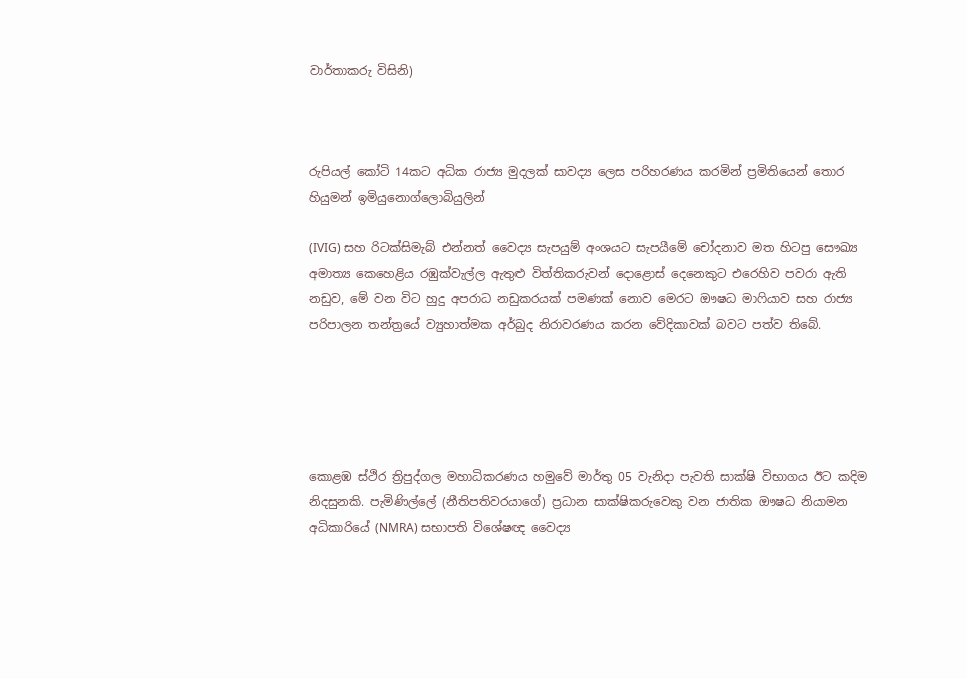වාර්තාකරු විසිනි)



රුපියල් කෝටි 14කට අධික රාජ්‍ය මුදලක් සාවද්‍ය ලෙස පරිහරණය කරමින් ප්‍රමිතියෙන් තොර හියුමන් ඉමියුනොග්ලොබියුලින්

(IVIG) සහ රිටක්සිමැබ් එන්නත් වෛද්‍ය සැපයුම් අංශයට සැපයීමේ චෝදනාව මත හිටපු සෞඛ්‍ය අමාත්‍ය කෙහෙළිය රඹුක්වැල්ල ඇතුළු විත්තිකරුවන් දොළොස් දෙනෙකුට එරෙහිව පවරා ඇති නඩුව, මේ වන විට හුදු අපරාධ නඩුකරයක් පමණක් නොව මෙරට ඖෂධ මාෆියාව සහ රාජ්‍ය පරිපාලන තන්ත්‍රයේ ව්‍යුහාත්මක අර්බුද නිරාවරණය කරන වේදිකාවක් බවට පත්ව තිබේ.





කොළඹ ස්ථිර ත්‍රිපුද්ගල මහාධිකරණය හමුවේ මාර්තු 05 වැනිදා පැවති සාක්ෂි විභාගය ඊට කදිම නිදසුනකි. පැමිණිල්ලේ (නීතිපතිවරයාගේ) ප්‍රධාන සාක්ෂිකරුවෙකු වන ජාතික ඖෂධ නියාමන අධිකාරියේ (NMRA) සභාපති විශේෂඥ වෛද්‍ය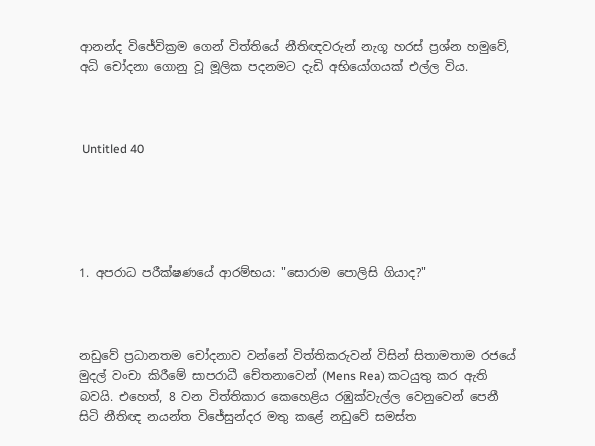ආනන්ද විජේවික්‍රම ගෙන් විත්තියේ නීතිඥවරුන් නැගූ හරස් ප්‍රශ්න හමුවේ, අධි චෝදනා ගොනු වූ මූලික පදනමට දැඩි අභියෝගයක් එල්ල විය.



 Untitled 40





1. අපරාධ පරීක්ෂණයේ ආරම්භය: "සොරාම පොලිසි ගියාද?"



නඩුවේ ප්‍රධානතම චෝදනාව වන්නේ විත්තිකරුවන් විසින් සිතාමතාම රජයේ මුදල් වංචා කිරීමේ සාපරාධී චේතනාවෙන් (Mens Rea) කටයුතු කර ඇති බවයි. එහෙත්, 8 වන විත්තිකාර කෙහෙළිය රඹුක්වැල්ල වෙනුවෙන් පෙනී සිටි නීතිඥ නයන්ත විජේසුන්දර මතු කළේ නඩුවේ සමස්ත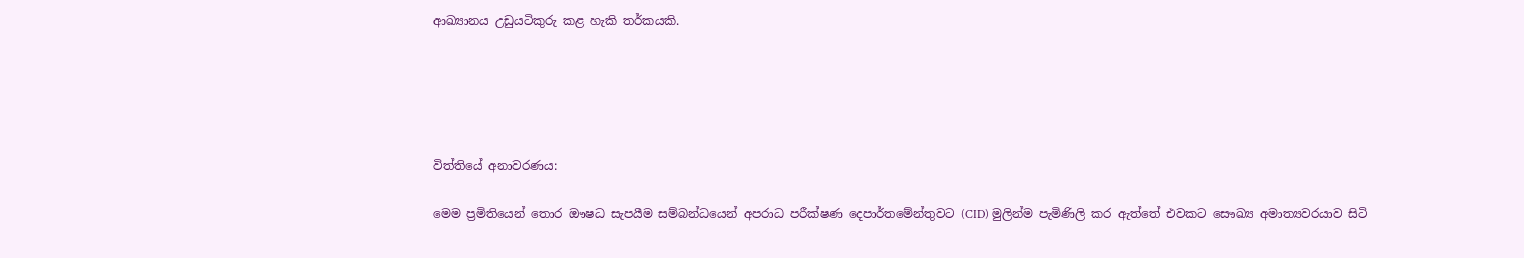ආඛ්‍යානය උඩුයටිකුරු කළ හැකි තර්කයකි.





විත්තියේ අනාවරණය:

මෙම ප්‍රමිතියෙන් තොර ඖෂධ සැපයීම සම්බන්ධයෙන් අපරාධ පරීක්ෂණ දෙපාර්තමේන්තුවට (CID) මුලින්ම පැමිණිලි කර ඇත්තේ එවකට සෞඛ්‍ය අමාත්‍යවරයාව සිටි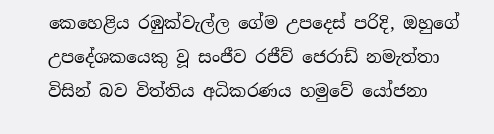කෙහෙළිය රඹුක්වැල්ල ගේම උපදෙස් පරිදි, ඔහුගේ උපදේශකයෙකු වූ සංජීව රජීව් ජෙරාඩ් නමැත්තා විසින් බව විත්තිය අධිකරණය හමුවේ යෝජනා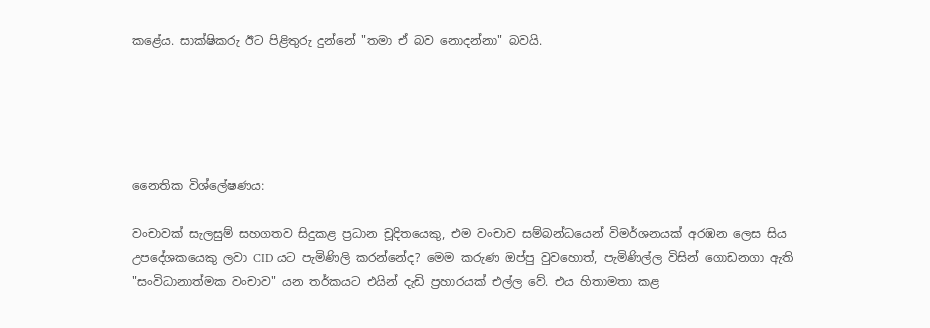කළේය. සාක්ෂිකරු ඊට පිළිතුරු දුන්නේ "තමා ඒ බව නොදන්නා" බවයි.





නෛතික විශ්ලේෂණය:

වංචාවක් සැලසුම් සහගතව සිදුකළ ප්‍රධාන චූදිතයෙකු, එම වංචාව සම්බන්ධයෙන් විමර්ශනයක් අරඹන ලෙස සිය උපදේශකයෙකු ලවා CID යට පැමිණිලි කරන්නේද? මෙම කරුණ ඔප්පු වුවහොත්, පැමිණිල්ල විසින් ගොඩනගා ඇති "සංවිධානාත්මක වංචාව" යන තර්කයට එයින් දැඩි ප්‍රහාරයක් එල්ල වේ. එය හිතාමතා කළ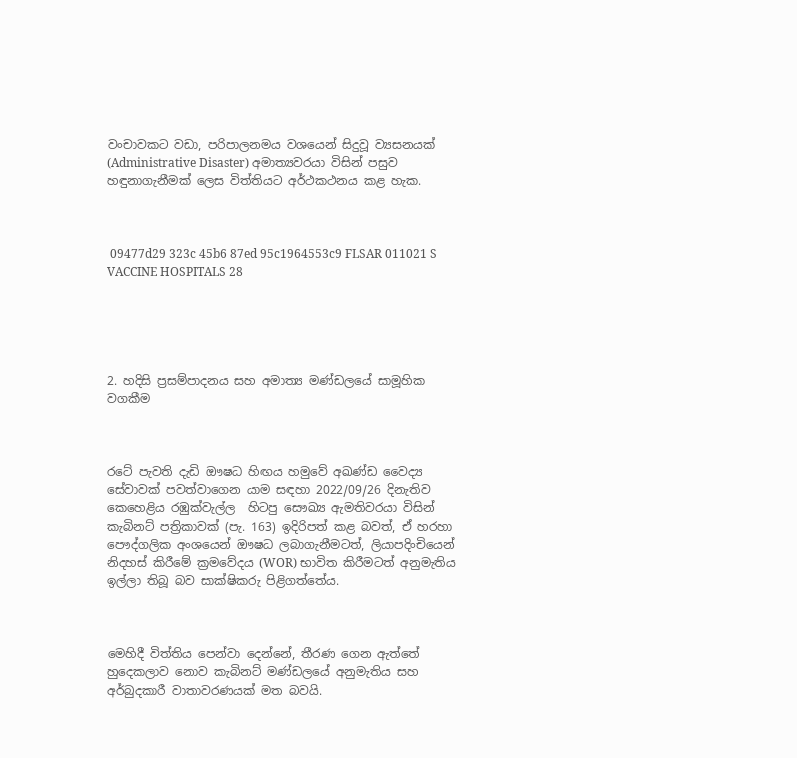වංචාවකට වඩා, පරිපාලනමය වශයෙන් සිදුවූ ව්‍යසනයක් (Administrative Disaster) අමාත්‍යවරයා විසින් පසුව හඳුනාගැනීමක් ලෙස විත්තියට අර්ථකථනය කළ හැක.



 09477d29 323c 45b6 87ed 95c1964553c9 FLSAR 011021 S VACCINE HOSPITALS 28





2. හදිසි ප්‍රසම්පාදනය සහ අමාත්‍ය මණ්ඩලයේ සාමූහික වගකීම



රටේ පැවති දැඩි ඖෂධ හිඟය හමුවේ අඛණ්ඩ වෛද්‍ය සේවාවක් පවත්වාගෙන යාම සඳහා 2022/09/26 දිනැතිව කෙහෙළිය රඹුක්වැල්ල  හිටපු සෞඛ්‍ය ඇමතිවරයා විසින් කැබිනට් පත්‍රිකාවක් (පැ. 163) ඉදිරිපත් කළ බවත්, ඒ හරහා පෞද්ගලික අංශයෙන් ඖෂධ ලබාගැනීමටත්, ලියාපදිංචියෙන් නිදහස් කිරීමේ ක්‍රමවේදය (WOR) භාවිත කිරීමටත් අනුමැතිය ඉල්ලා තිබූ බව සාක්ෂිකරු පිළිගත්තේය.



මෙහිදී විත්තිය පෙන්වා දෙන්නේ, තීරණ ගෙන ඇත්තේ හුදෙකලාව නොව කැබිනට් මණ්ඩලයේ අනුමැතිය සහ අර්බුදකාරී වාතාවරණයක් මත බවයි.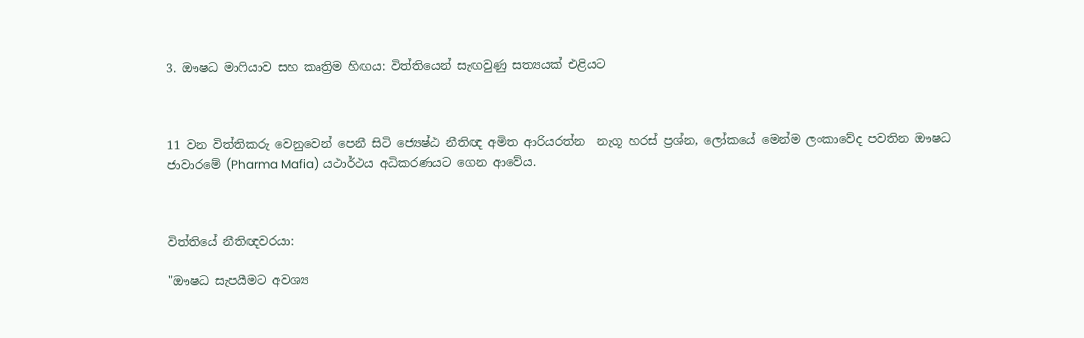3. ඖෂධ මාෆියාව සහ කෘත්‍රිම හිඟය: විත්තියෙන් සැඟවුණු සත්‍යයක් එළියට



11 වන විත්තිකරු වෙනුවෙන් පෙනී සිටි ජ්‍යෙෂ්ඨ නීතිඥ අමිත ආරියරත්න  නැගූ හරස් ප්‍රශ්න, ලෝකයේ මෙන්ම ලංකාවේද පවතින ඖෂධ ජාවාරමේ (Pharma Mafia) යථාර්ථය අධිකරණයට ගෙන ආවේය.



විත්තියේ නීතිඥවරයා:

"ඖෂධ සැපයීමට අවශ්‍ය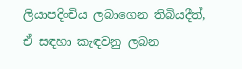ලියාපදිංචිය ලබාගෙන තිබියදීත්, ඒ සඳහා කැඳවනු ලබන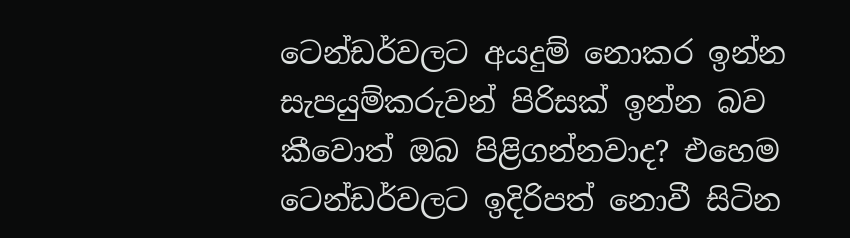ටෙන්ඩර්වලට අයදුම් නොකර ඉන්න සැපයුම්කරුවන් පිරිසක් ඉන්න බව කීවොත් ඔබ පිළිගන්නවාද? එහෙම ටෙන්ඩර්වලට ඉදිරිපත් නොවී සිටින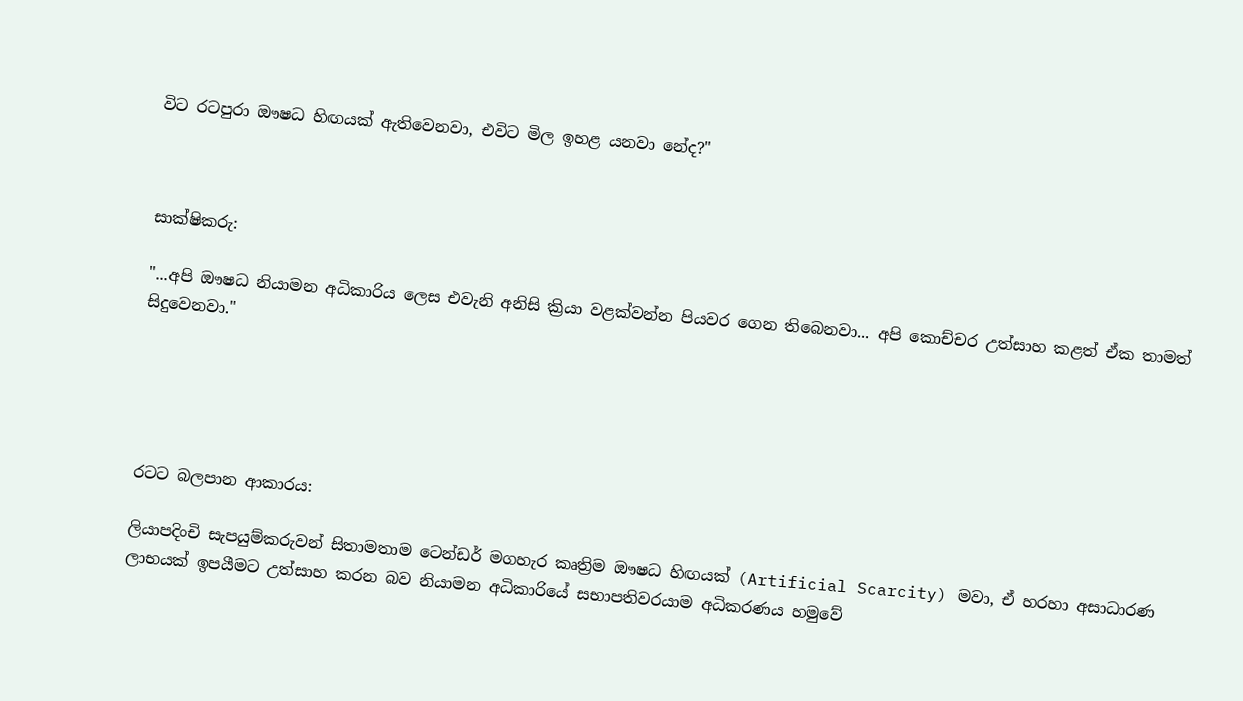විට රටපුරා ඖෂධ හිඟයක් ඇතිවෙනවා, එවිට මිල ඉහළ යනවා නේද?"



සාක්ෂිකරු:

"...අපි ඖෂධ නියාමන අධිකාරිය ලෙස එවැනි අනිසි ක්‍රියා වළක්වන්න පියවර ගෙන තිබෙනවා... අපි කොච්චර උත්සාහ කළත් ඒක තාමත් සිදුවෙනවා."





රටට බලපාන ආකාරය:

ලියාපදිංචි සැපයුම්කරුවන් සිතාමතාම ටෙන්ඩර් මගහැර කෘත්‍රිම ඖෂධ හිඟයක් (Artificial Scarcity) මවා, ඒ හරහා අසාධාරණ ලාභයක් ඉපයීමට උත්සාහ කරන බව නියාමන අධිකාරියේ සභාපතිවරයාම අධිකරණය හමුවේ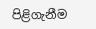පිළිගැනීම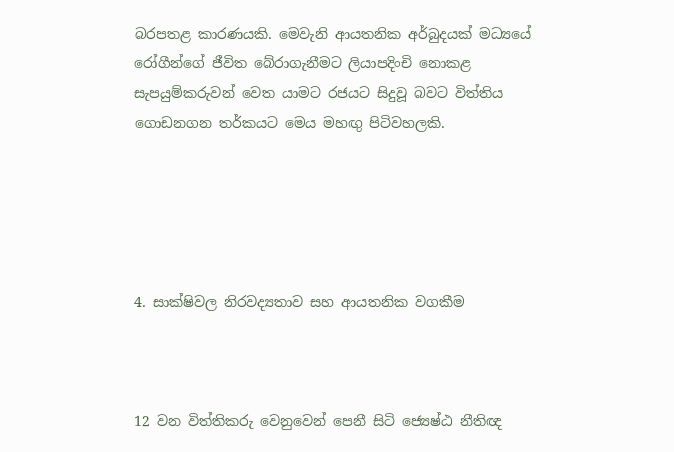බරපතළ කාරණයකි. මෙවැනි ආයතනික අර්බුදයක් මධ්‍යයේ රෝගීන්ගේ ජීවිත බේරාගැනීමට ලියාපදිංචි නොකළ සැපයුම්කරුවන් වෙත යාමට රජයට සිදුවූ බවට විත්තිය ගොඩනගන තර්කයට මෙය මහඟු පිටිවහලකි.





4. සාක්ෂිවල නිරවද්‍යතාව සහ ආයතනික වගකීම



12 වන විත්තිකරු වෙනුවෙන් පෙනී සිටි ජ්‍යෙෂ්ඨ නීතිඥ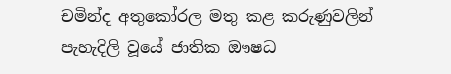චමින්ද අතුකෝරල මතු කළ කරුණුවලින් පැහැදිලි වූයේ ජාතික ඖෂධ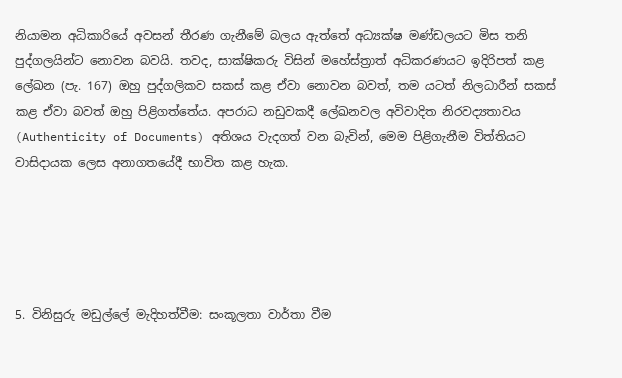නියාමන අධිකාරියේ අවසන් තීරණ ගැනීමේ බලය ඇත්තේ අධ්‍යක්ෂ මණ්ඩලයට මිස තනි පුද්ගලයින්ට නොවන බවයි. තවද, සාක්ෂිකරු විසින් මහේස්ත්‍රාත් අධිකරණයට ඉදිරිපත් කළ ලේඛන (පැ. 167) ඔහු පුද්ගලිකව සකස් කළ ඒවා නොවන බවත්, තම යටත් නිලධාරීන් සකස් කළ ඒවා බවත් ඔහු පිළිගත්තේය. අපරාධ නඩුවකදී ලේඛනවල අවිවාදිත නිරවද්‍යතාවය (Authenticity of Documents) අතිශය වැදගත් වන බැවින්, මෙම පිළිගැනීම විත්තියට වාසිදායක ලෙස අනාගතයේදී භාවිත කළ හැක.





5. විනිසුරු මඩුල්ලේ මැදිහත්වීම: සංකූලතා වාර්තා වීම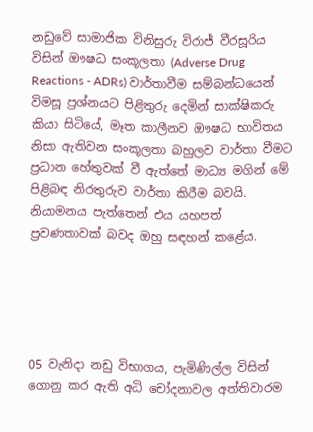නඩුවේ සාමාජික විනිසුරු විරාජ් වීරසූරිය විසින් ඖෂධ සංකූලතා (Adverse Drug Reactions - ADRs) වාර්තාවීම සම්බන්ධයෙන් විමසූ ප්‍රශ්නයට පිළිතුරු දෙමින් සාක්ෂිකරු කියා සිටියේ, මෑත කාලීනව ඖෂධ භාවිතය නිසා ඇතිවන සංකූලතා බහුලව වාර්තා වීමට ප්‍රධාන හේතුවක් වී ඇත්තේ මාධ්‍ය මගින් මේ පිළිබඳ නිරතුරුව වාර්තා කිරීම බවයි. නියාමනය පැත්තෙන් එය යහපත් ප්‍රවණතාවක් බවද ඔහු සඳහන් කළේය.





05 වැනිදා නඩු විභාගය, පැමිණිල්ල විසින් ගොනු කර ඇති අධි චෝදනාවල අත්තිවාරම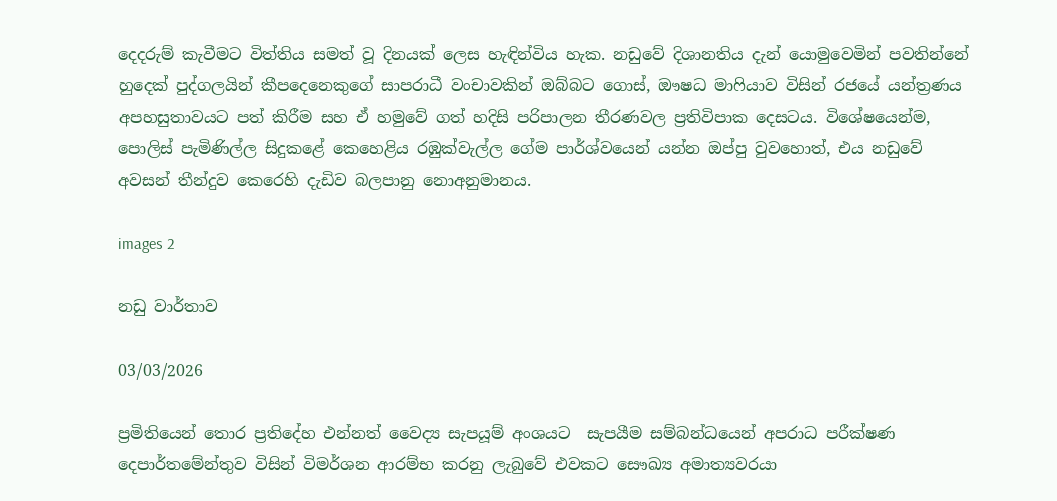දෙදරුම් කැවීමට විත්තිය සමත් වූ දිනයක් ලෙස හැඳින්විය හැක. නඩුවේ දිශානතිය දැන් යොමුවෙමින් පවතින්නේ හුදෙක් පුද්ගලයින් කීපදෙනෙකුගේ සාපරාධී වංචාවකින් ඔබ්බට ගොස්, ඖෂධ මාෆියාව විසින් රජයේ යන්ත්‍රණය අපහසුතාවයට පත් කිරීම සහ ඒ හමුවේ ගත් හදිසි පරිපාලන තීරණවල ප්‍රතිවිපාක දෙසටය. විශේෂයෙන්ම, පොලිස් පැමිණිල්ල සිදුකළේ කෙහෙළිය රඹුක්වැල්ල ගේම පාර්ශ්වයෙන් යන්න ඔප්පු වුවහොත්, එය නඩුවේ අවසන් තීන්දුව කෙරෙහි දැඩිව බලපානු නොඅනුමානය.

images 2

නඩු වාර්තාව

03/03/2026

ප්‍රමිතියෙන් තොර ප්‍රතිදේහ එන්නත් වෛද්‍ය සැපයූම් අංශයට  සැපයීම සම්බන්ධයෙන් අපරාධ පරීක්ෂණ දෙපාර්තමේන්තුව විසින් විමර්ශන ආරම්භ කරනු ලැබුවේ එවකට සෞඛ්‍ය අමාත්‍යවරයා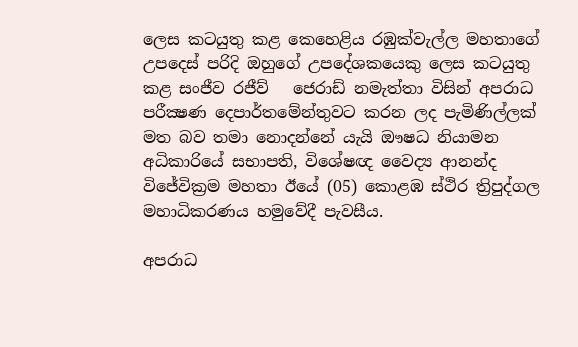ලෙස කටයුතු කළ කෙහෙළිය රඹුක්වැල්ල මහතාගේ උපදෙස් පරිදි ඔහුගේ උපදේශකයෙකු ලෙස කටයුතු කළ සංජීව රජීව්   ජෙරාඩ් නමැත්තා විසින් අපරාධ පරීක්‍ෂණ දෙපාර්තමේන්තුවට කරන ලද පැමිණිල්ලක් මත බව තමා නොදන්නේ යැයි ඖෂධ නියාමන අධිකාරියේ සභාපති, විශේෂඥ වෛද්‍ය ආනන්ද විජේවික්‍රම මහතා ඊයේ (05) කොළඹ ස්ථිර ත්‍රිපුද්ගල මහාධිකරණය හමුවේදී පැවසීය.

අපරාධ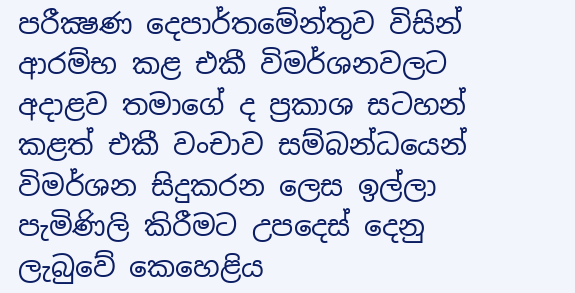පරීක්‍ෂණ දෙපාර්තමේන්තුව විසින් ආරම්භ කළ එකී විමර්ශනවලට අදාළව තමාගේ ද ප්‍රකාශ සටහන් කළත් එකී වංචාව සම්බන්ධයෙන් විමර්ශන සිදුකරන ලෙස ඉල්ලා පැමිණිලි කිරීමට උපදෙස් දෙනු ලැබුවේ කෙහෙළිය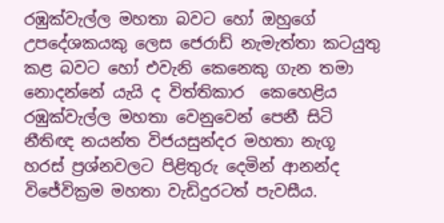රඹුක්වැල්ල මහතා බවට හෝ ඔහුගේ උපදේශකයකු ලෙස ජෙරාඩ් නැමැත්තා කටයුතු කළ බවට හෝ එවැනි කෙනෙකු ගැන තමා නොදන්නේ යැයි ද විත්තිකාර  කෙහෙළිය රඹුක්වැල්ල මහතා වෙනුවෙන් පෙනී සිටි නීතිඥ නයන්ත විජයසුන්දර මහතා නැගූ හරස් ප්‍රශ්නවලට පිළිතුරු දෙමින් ආනන්ද විජේවික්‍රම මහතා වැඩිදුරටත් පැවසීය.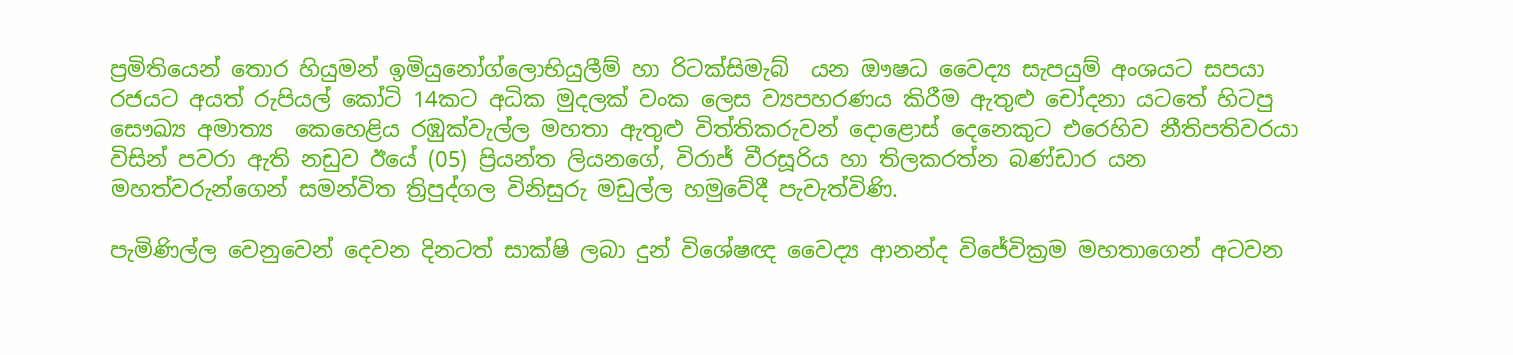ප්‍රමිතියෙන් තොර හියුමන් ඉමියුනෝග්ලොභියුලීම් හා රිටක්සිමැබ්  යන ඖෂධ වෛද්‍ය සැපයුම් අංශයට සපයා රජයට අයත් රුපියල් කෝටි 14කට අධික මුදලක් වංක ලෙස ව්‍යපහරණය කිරීම ඇතුළු චෝදනා යටතේ හිටපු සෞඛ්‍ය අමාත්‍ය  කෙහෙළිය රඹුක්වැල්ල මහතා ඇතුළු විත්තිකරුවන් දොළොස් දෙනෙකුට එරෙහිව නීතිපතිවරයා විසින් පවරා ඇති නඩුව ඊයේ (05) ප්‍රියන්ත ලියනගේ, විරාජ් වීරසූරිය හා තිලකරත්න බණ්ඩාර යන මහත්වරුන්ගෙන් සමන්විත ත්‍රිපුද්ගල විනිසුරු මඩුල්ල හමුවේදී පැවැත්විණි.

පැමිණිල්ල වෙනුවෙන් දෙවන දිනටත් සාක්ෂි ලබා දුන් විශේෂඥ වෛද්‍ය ආනන්ද විජේවික්‍රම මහතාගෙන් අටවන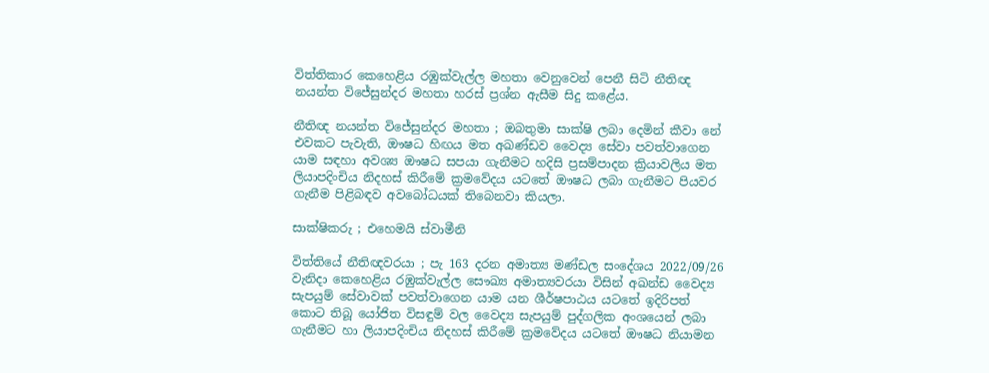විත්තිකාර කෙහෙළිය රඹුක්වැල්ල මහතා වෙනුවෙන් පෙනී සිටි නීතිඥ නයන්ත විජේසුන්දර මහතා හරස් ප්‍රශ්න ඇසීම සිදු කළේය.

නීතිඥ නයන්ත විජේසුන්දර මහතා ; ඔබතුමා සාක්ෂි ලබා දෙමින් කීවා නේ එවකට පැවැති, ඖෂධ හිඟය මත අඛණ්ඩව වෛද්‍ය සේවා පවත්වාගෙන යාම සඳහා අවශ්‍ය ඖෂධ සපයා ගැනීමට හදිසි ප්‍රසම්පාදන ක්‍රියාවලිය මත ලියාපදිංචිය නිදහස් කිරීමේ ක්‍රමවේදය යටතේ ඖෂධ ලබා ගැනීමට පියවර ගැනීම පිළිබඳව අවබෝධයක් තිබෙනවා කියලා.

සාක්ෂිකරු ; එහෙමයි ස්වාමීනි

විත්තියේ නීතිඥවරයා ; පැ 163 දරන අමාත්‍ය මණ්ඩල සංදේශය 2022/09/26 වැනිදා කෙහෙළිය රඹුක්වැල්ල සෞඛ්‍ය අමාත්‍යවරයා විසින් අඛන්ඩ වෛද්‍ය සැපයුම් සේවාවක් පවත්වාගෙන යාම යන ශීර්ෂපාඨය යටතේ ඉදිරිපත් කොට තිබූ යෝජිත විසඳුම් වල වෛද්‍ය සැපයුම් පුද්ගලික අංශයෙන් ලබා ගැනීමට හා ලියාපදිංචිය නිදහස් කිරීමේ ක්‍රමවේදය යටතේ ඖෂධ නියාමන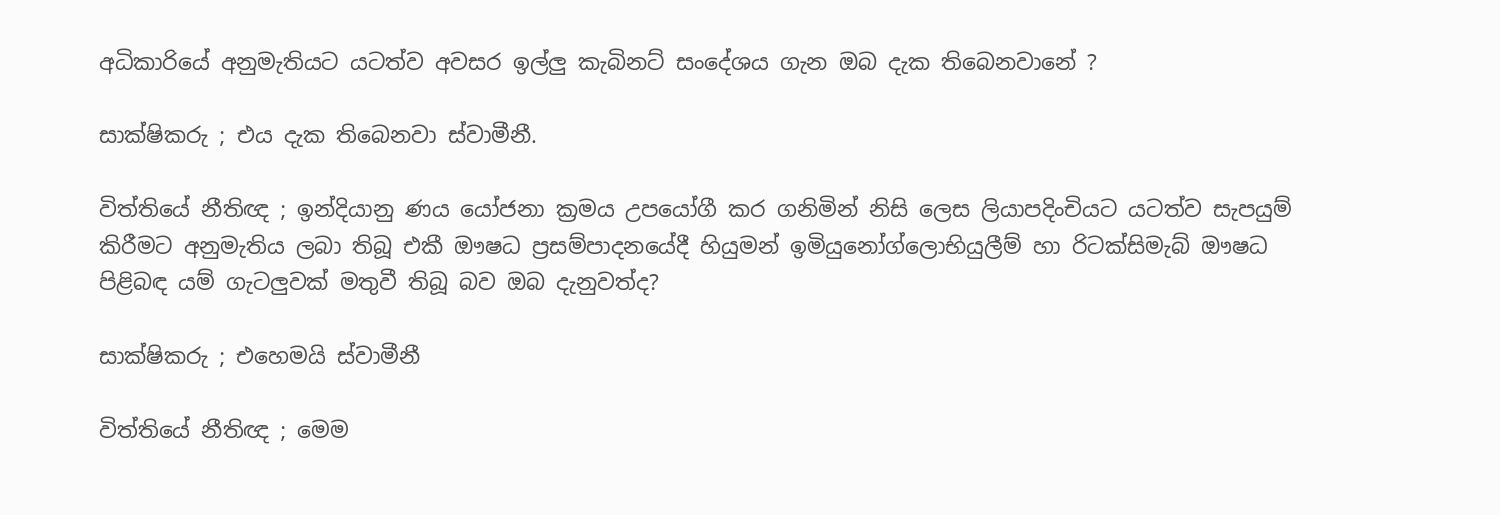අධිකාරියේ අනුමැතියට යටත්ව අවසර ඉල්ලු කැබිනට් සංදේශය ගැන ඔබ දැක තිබෙනවානේ ?

සාක්ෂිකරු ; එය දැක තිබෙනවා ස්වාමීනී.

විත්තියේ නීතිඥ ; ඉන්දියානු ණය යෝජනා ක්‍රමය උපයෝගී කර ගනිමින් නිසි ලෙස ලියාපදිංචියට යටත්ව සැපයුම් කිරීමට අනුමැතිය ලබා තිබූ එකී ඖෂධ ප්‍රසම්පාදනයේදී හියුමන් ඉමියුනෝග්ලොභියුලීම් හා රිටක්සිමැබ් ඖෂධ පිළිබඳ යම් ගැටලුවක් මතුවී තිබූ බව ඔබ දැනුවත්ද?

සාක්ෂිකරු ; එහෙමයි ස්වාමීනී

විත්තියේ නීතිඥ ; මෙම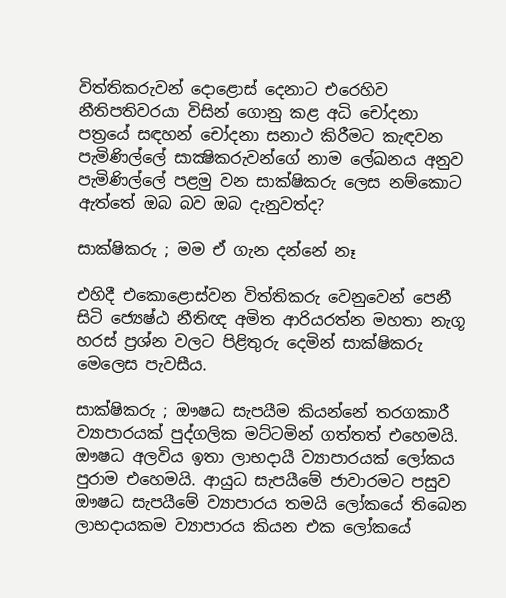විත්තිකරුවන් දොළොස් දෙනාට එරෙහිව නීතිපතිවරයා විසින් ගොනු කළ අධි චෝදනා පත්‍රයේ සඳහන් චෝදනා සනාථ කිරීමට කැඳවන පැමිණිල්ලේ සාක්‍ෂිකරුවන්ගේ නාම ලේඛනය අනුව පැමිණිල්ලේ පළමු වන සාක්ෂිකරු ලෙස නම්කොට ඇත්තේ ඔබ බව ඔබ දැනුවත්ද?

සාක්ෂිකරු ; මම ඒ ගැන දන්නේ නෑ

එහිදී එකොළොස්වන විත්තිකරු වෙනුවෙන් පෙනී සිටි ජ්‍යෙෂ්ඨ නීතිඥ අමිත ආරියරත්න මහතා නැගූ හරස් ප්‍රශ්න වලට පිළිතුරු දෙමින් සාක්ෂිකරු මෙලෙස පැවසීය.

සාක්ෂිකරු ; ඖෂධ සැපයීම කියන්නේ තරගකාරී ව්‍යාපාරයක් පුද්ගලික මට්ටමින් ගත්තත් එහෙමයි. ඖෂධ අලවිය ඉතා ලාභදායී ව්‍යාපාරයක් ලෝකය පුරාම එහෙමයි. ආයුධ සැපයීමේ ජාවාරමට පසුව ඖෂධ සැපයීමේ ව්‍යාපාරය තමයි ලෝකයේ තිබෙන ලාභදායකම ව්‍යාපාරය කියන එක ලෝකයේ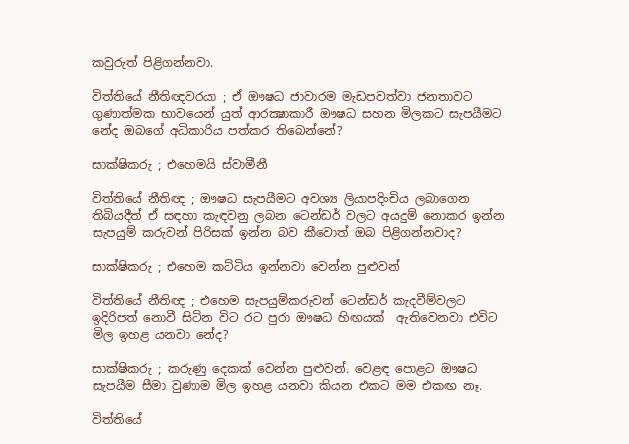කවුරුත් පිළිගන්නවා.

විත්තියේ නීතිඥවරයා ; ඒ ඖෂධ ජාවාරම මැඩපවත්වා ජනතාවට ගුණාත්මක භාවයෙන් යුත් ආරක්‍ෂාකාරී ඖෂධ සහන මිලකට සැපයීමට නේද ඔබගේ අධිකාරිය පත්කර තිබෙන්නේ?

සාක්ෂිකරු ; එහෙමයි ස්වාමීනී

විත්තියේ නීතිඥ ; ඖෂධ සැපයීමට අවශ්‍ය ලියාපදිංචිය ලබාගෙන තිබියදීත් ඒ සඳහා කැඳවනු ලබන ටෙන්ඩර් වලට අයදුම් නොකර ඉන්න සැපයුම් කරුවන් පිරිසක් ඉන්න බව කීවොත් ඔබ පිළිගන්නවාද?

සාක්ෂිකරු ; එහෙම කට්ටිය ඉන්නවා වෙන්න පුළුවන්

විත්තියේ නීතිඥ ; එහෙම සැපයුම්කරුවන් ටෙන්ඩර් කැදවීම්වලට ඉදිරිපත් නොවී සිටින විට රට පුරා ඖෂධ හිඟයක්  ඇතිවෙනවා එවිට මිල ඉහළ යනවා නේද?

සාක්ෂිකරු ; කරුණු දෙකක් වෙන්න පුළුවන්. වෙළඳ පොළට ඖෂධ සැපයීම සීමා වුණාම මිල ඉහළ යනවා කියන එකට මම එකඟ නෑ.

විත්තියේ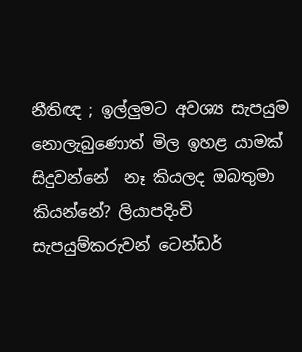නීතිඥ ; ඉල්ලුමට අවශ්‍ය සැපයුම නොලැබුණොත් මිල ඉහළ යාමක් සිදුවන්නේ  නෑ කියලද ඔබතුමා කියන්නේ? ලියාපදිංචි සැපයුම්කරුවන් ටෙන්ඩර්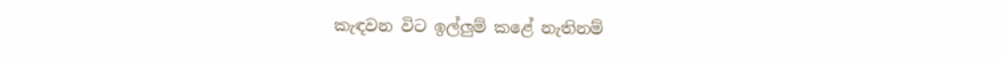කැඳවන විට ඉල්ලුම් කළේ නැතිනම්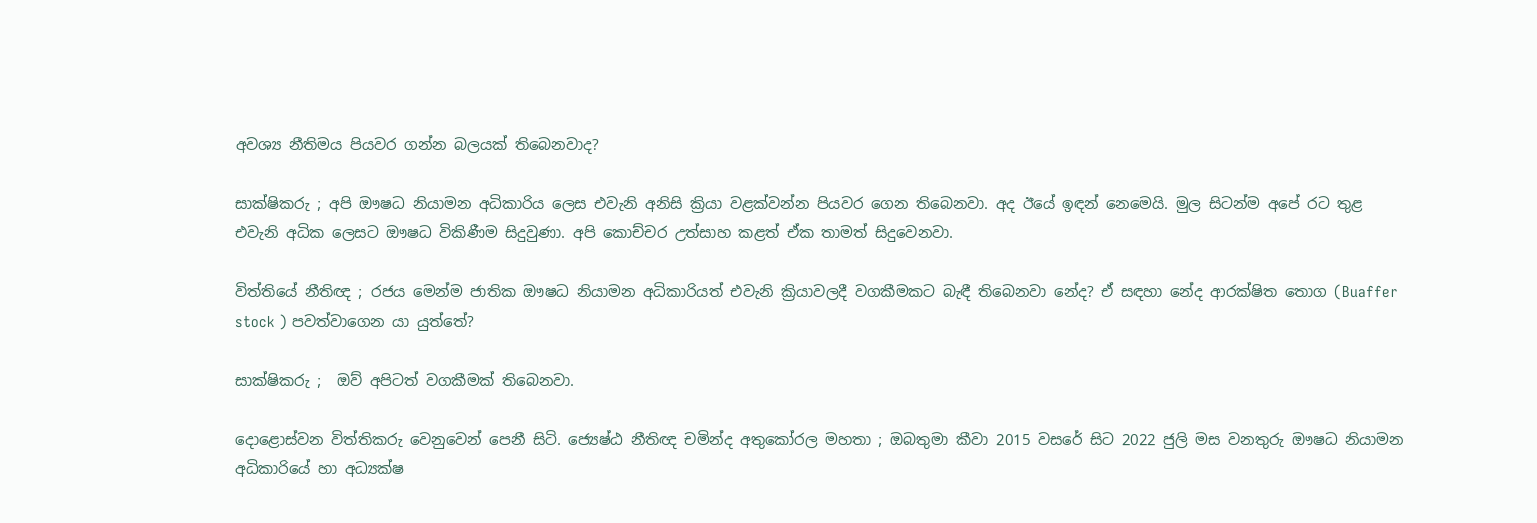අවශ්‍ය නීතිමය පියවර ගන්න බලයක් තිබෙනවාද?

සාක්ෂිකරු ; අපි ඖෂධ නියාමන අධිකාරිය ලෙස එවැනි අනිසි ක්‍රියා වළක්වන්න පියවර ගෙන තිබෙනවා. අද ඊයේ ඉඳන් නෙමෙයි. මුල සිටන්ම අපේ රට තුළ එවැනි අධික ලෙසට ඖෂධ විකිණීම සිදුවුණා. අපි කොච්චර උත්සාහ කළත් ඒක තාමත් සිදුවෙනවා.

විත්තියේ නීතිඥ ; රජය මෙන්ම ජාතික ඖෂධ නියාමන අධිකාරියත් එවැනි ක්‍රියාවලදී වගකීමකට බැඳී තිබෙනවා නේද? ඒ සඳහා නේද ආරක්ෂිත තොග (Buaffer stock ) පවත්වාගෙන යා යුත්තේ?

සාක්ෂිකරු ;  ඔව් අපිටත් වගකීමක් තිබෙනවා.

දොළොස්වන විත්තිකරු වෙනුවෙන් පෙනී සිටි. ජ්‍යෙෂ්ඨ නීතිඥ චමින්ද අතුකෝරල මහතා ; ඔබතුමා කීවා 2015 වසරේ සිට 2022 ජුලි මස වනතුරු ඖෂධ නියාමන  අධිකාරියේ හා අධ්‍යක්ෂ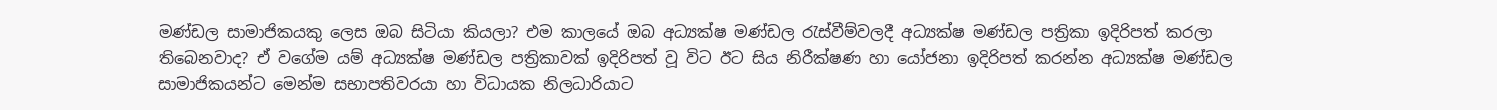මණ්ඩල සාමාජිකයකු ලෙස ඔබ සිටියා කියලා? එම කාලයේ ඔබ අධ්‍යක්ෂ මණ්ඩල රැස්වීම්වලදී අධ්‍යක්ෂ මණ්ඩල පත්‍රිකා ඉදිරිපත් කරලා තිබෙනවාද? ඒ වගේම යම් අධ්‍යක්ෂ මණ්ඩල පත්‍රිකාවක් ඉදිරිපත් වූ විට ඊට සිය නිරීක්ෂණ හා යෝජනා ඉදිරිපත් කරන්න අධ්‍යක්ෂ මණ්ඩල සාමාජිකයන්ට මෙන්ම සභාපතිවරයා හා විධායක නිලධාරියාට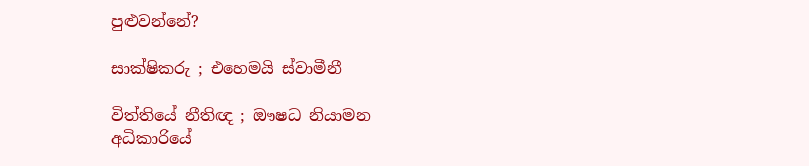පුළුවන්නේ?

සාක්ෂිකරු ; එහෙමයි ස්වාමීනී

විත්තියේ නීතිඥ ; ඖෂධ නියාමන අධිකාරියේ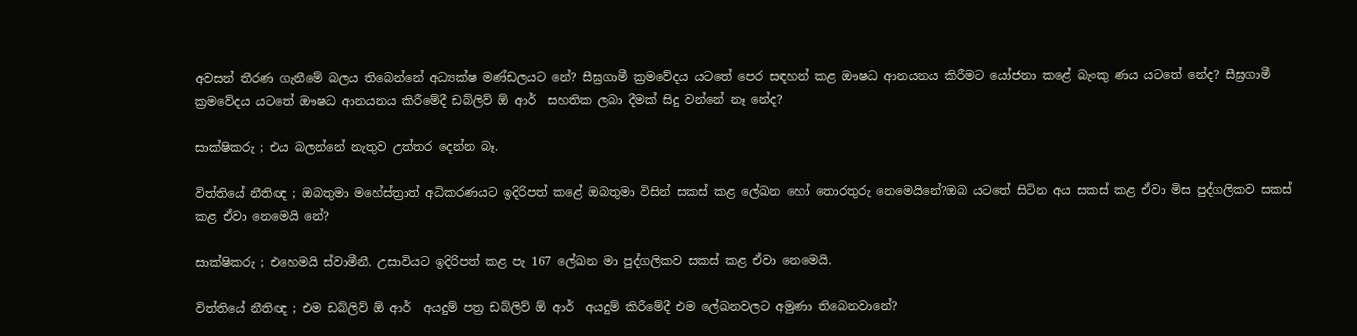අවසන් තීරණ ගැනීමේ බලය තිබෙන්නේ අධ්‍යක්ෂ මණ්ඩලයට නේ? සීඝ්‍රගාමී ක්‍රමවේදය යටතේ පෙර සඳහන් කළ ඖෂධ ආනයනය කිරීමට යෝජනා කළේ බැංකු ණය යටතේ නේද? සීඝ්‍රගාමී ක්‍රමවේදය යටතේ ඖෂධ ආනයනය කිරීමේදී ඩබ්ලිව් ඕ ආර්  සහතික ලබා දීමක් සිදු වන්නේ නෑ නේද?

සාක්ෂිකරු ; එය බලන්නේ නැතුව උත්තර දෙන්න බෑ.

විත්තියේ නීතිඥ ; ඔබතුමා මහේස්ත්‍රාත් අධිකරණයට ඉදිරිපත් කළේ ඔබතුමා විසින් සකස් කළ ලේඛන හෝ තොරතුරු නෙමෙයිනේ?ඔබ යටතේ සිටින අය සකස් කළ ඒවා මිස පුද්ගලිකව සකස් කළ ඒවා නෙමෙයි නේ?

සාක්ෂිකරු ; එහෙමයි ස්වාමීනී. උසාවියට ඉදිරිපත් කළ පැ 167 ලේඛන මා පුද්ගලිකව සකස් කළ ඒවා නෙමෙයි.

විත්තියේ නීතිඥ ; එම ඩබ්ලිව් ඕ ආර්  අයදුම් පත්‍ර ඩබ්ලිව් ඕ ආර්  අයදුම් කිරීමේදී එම ලේඛනවලට අමුණා තිබෙනවානේ?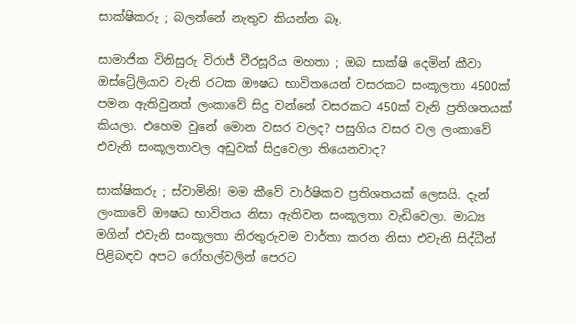සාක්ෂිකරු ; බලන්නේ නැතුව කියන්න බෑ.

සාමාජික විනිසුරු විරාජ් වීරසූරිය මහතා ; ඔබ සාක්ෂි දෙමින් කීවා ඔස්ට්‍රේලියාව වැනි රටක ඖෂධ භාවිතයෙන් වසරකට සංකූලතා 4500ක් පමන ඇතිවුනත් ලංකාවේ සිදු වන්නේ වසරකට 450ක් වැනි ප්‍රතිශතයක් කියලා. එහෙම වුනේ මොන වසර වලද? පසුගිය වසර වල ලංකාවේ එවැනි සංකූලතාවල අඩුවක් සිදුවෙලා තියෙනවාද?

සාක්ෂිකරු ; ස්වාමිනි! මම කීවේ වාර්ෂිකව ප්‍රතිශතයක් ලෙසයි. දැන් ලංකාවේ ඖෂධ භාවිතය නිසා ඇතිවන සංකූලතා වැඩිවෙලා. මාධ්‍ය මගින් එවැනි සංකූලතා නිරතුරුවම වාර්තා කරන නිසා එවැනි සිද්ධීන් පිළිබඳව අපට රෝහල්වලින් පෙරට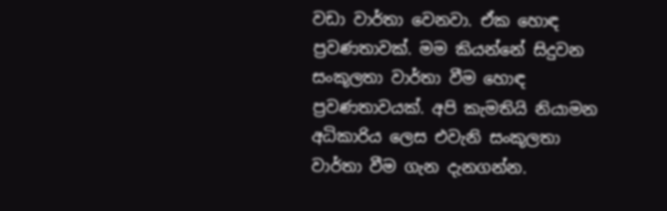වඩා වාර්තා වෙනවා. ඒක හොඳ ප්‍රවණතාවක්. මම කියන්නේ සිදුවන සංකූලතා වාර්තා වීම හොඳ ප්‍රවණතාවයක්. අපි කැමතියි නියාමන අධිකාරිය ලෙස එවැනි සංකූලතා වාර්තා වීම ගැන දැනගන්න.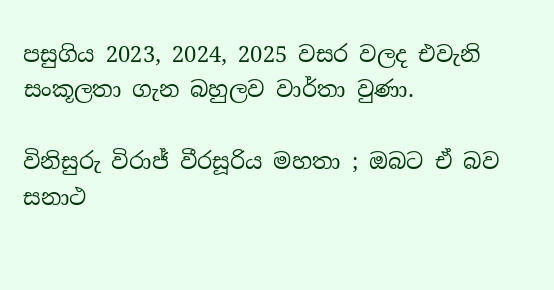පසුගිය 2023, 2024, 2025 වසර වලද එවැනි සංකූලතා ගැන බහුලව වාර්තා වුණා.

විනිසුරු විරාජ් වීරසූරිය මහතා ; ඔබට ඒ බව සනාථ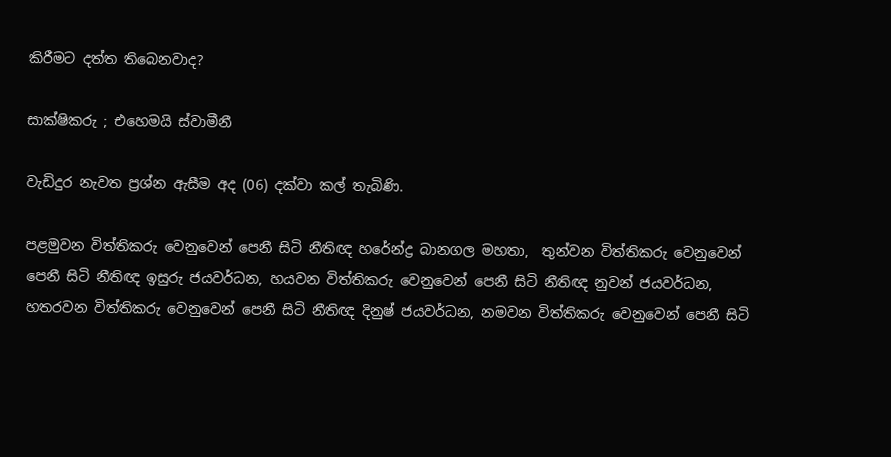කිරීමට දත්ත තිබෙනවාද?

සාක්ෂිකරු ; එහෙමයි ස්වාමීනී

වැඩිදුර නැවත ප්‍රශ්න ඇසීම අද (06) දක්වා කල් තැබිණි.

පළමුවන විත්තිකරු වෙනුවෙන් පෙනී සිටි නීතිඥ හරේන්ද්‍ර බානගල මහතා,  තුන්වන විත්තිකරු වෙනුවෙන් පෙනී සිටි නීතිඥ ඉසුරු ජයවර්ධන, හයවන විත්තිකරු වෙනුවෙන් පෙනී සිටි නීතිඥ නුවන් ජයවර්ධන, හතරවන විත්තිකරු වෙනුවෙන් පෙනී සිටි නීතිඥ දිනුෂ් ජයවර්ධන, නමවන විත්තිකරු වෙනුවෙන් පෙනී සිටි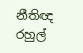නීතිඥ රහුල්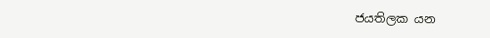ජයතිලක යන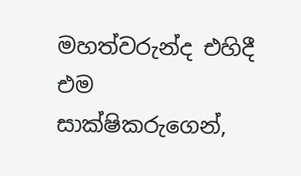මහත්වරුන්ද එහිදී එම සාක්ෂිකරුගෙන්,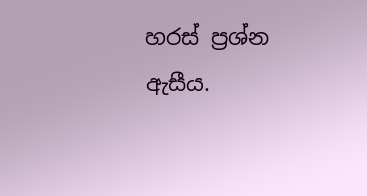හරස් ප්‍රශ්න ඇසීය.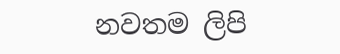නවතම ලිපි